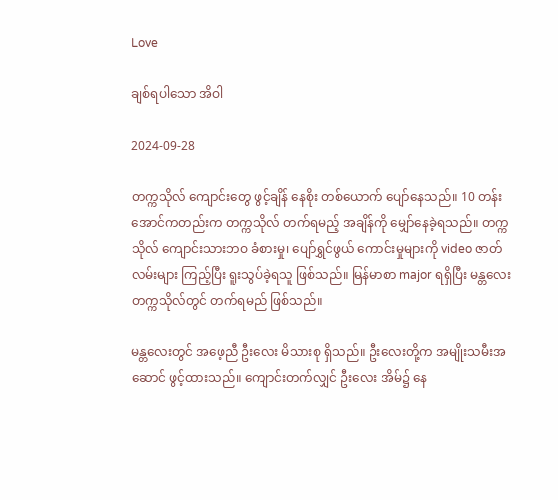Love

ချစ်ရပါသော အိဝါ

2024-09-28

တက္ကသိုလ် ကျောင်းတွေ ဖွင့်ချိန် နေစိုး တစ်ယောက် ပျော်နေသည်။ 10 တန်း အောင်ကတည်းက တက္ကသိုလ် တက်ရမည့် အချိန်ကို မျှော်နေခဲ့ရသည်။ တက္ကသိုလ် ကျောင်းသားဘဝ ခံစားမှု၊ ပျော်ရွှင်ဖွယ် ကောင်းမှုများကို video ဇာတ်လမ်းများ ကြည့်ပြီး ရူးသွပ်ခဲ့ရသူ ဖြစ်သည်။ မြန်မာစာ major ရရှိပြီး မန္တလေးတက္ကသိုလ်တွင် တက်ရမည် ဖြစ်သည်။

မန္တလေးတွင် အဖေ့ညီ ဦးလေး မိသားစု ရှိသည်။ ဦးလေးတို့က အမျိုးသမီးအဆောင် ဖွင့်ထားသည်။ ကျောင်းတက်လျှင် ဦးလေး အိမ်၌ နေ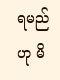ရမည်ဟု မိ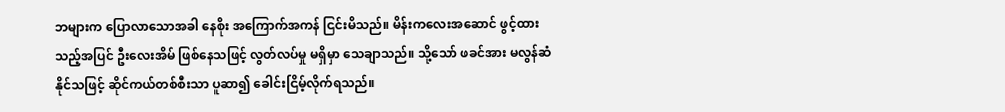ဘများက ပြောလာသောအခါ နေစိုး အကြောက်အကန် ငြင်းမိသည်။ မိန်းကလေးအဆောင် ဖွင့်ထားသည့်အပြင် ဦးလေးအိမ် ဖြစ်နေသဖြင့် လွတ်လပ်မှု မရှိမှာ သေချာသည်။ သို့သော် ဖခင်အား မလွန်ဆံနိုင်သဖြင့် ဆိုင်ကယ်တစ်စီးသာ ပူဆာ၍ ခေါင်းငြိမ့်လိုက်ရသည်။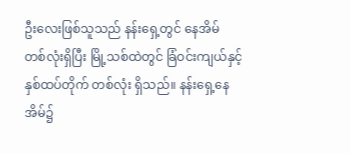ဦးလေးဖြစ်သူသည် နန်းရှေ့တွင် နေအိမ် တစ်လုံးရှိပြီး မြို့သစ်ထဲတွင် ခြံဝင်းကျယ်နှင့် နှစ်ထပ်တိုက် တစ်လုံး ရှိသည်။ နန်းရှေ့နေအိမ်၌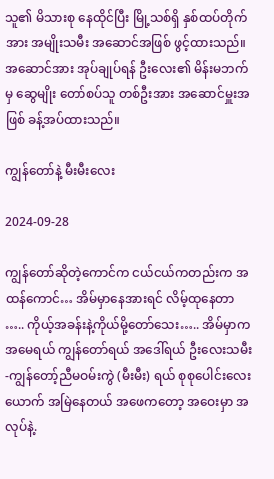သူ၏ မိသားစု နေထိုင်ပြီး မြို့သစ်ရှိ နှစ်ထပ်တိုက်အား အမျိုးသမီး အဆောင်အဖြစ် ဖွင့်ထားသည်။ အဆောင်အား အုပ်ချုပ်ရန် ဦးလေး၏ မိန်းမဘက်မှ ဆွေမျိုး တော်စပ်သူ တစ်ဦးအား အဆောင်မှူးအဖြစ် ခန့်အပ်ထားသည်။

ကျွန်တော်နဲ့ မီးမီးလေး

2024-09-28

ကျွန်တော်ဆိုတဲ့ကောင်က ငယ်ငယ်ကတည်းက အထန်ကောင်… အိမ်မှာနေအားရင် လိမ့်ထုနေတာ ….. ကိုယ့်အခန်းနဲ့ကိုယ်မို့တော်သေး….. အိမ်မှာက အမေရယ် ကျွန်တော်ရယ် အဒေါ်ရယ် ဦးလေးသမီး-ကျွန်တော့်ညီမဝမ်းကွဲ (မီးမီး) ရယ် စုစုပေါင်းလေးယောက် အမြဲနေတယ် အဖေကတော့ အဝေးမှာ အလုပ်နဲ့.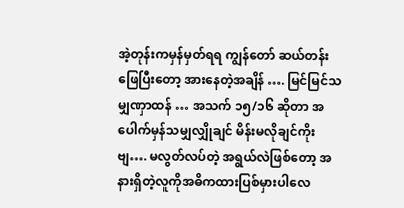အဲ့တုန်းကမှန်မှတ်ရရ ကျွန်တော် ဆယ်တန်းဖြေပြီးတော့ အားနေတဲ့အချိန် …. မြင်မြင်သမျှဏှာထန် … အသက် ၁၅/၁၆ ဆိုတာ အပေါက်မှန်သမျှလျှိုချင် မိန်းမလိုချင်ကိုးဗျ…. မလွတ်လပ်တဲ့ အရွယ်လဲဖြစ်တော့ အနားရှိတဲ့လူကိုအဓိကထားပြစ်မှားပါလေ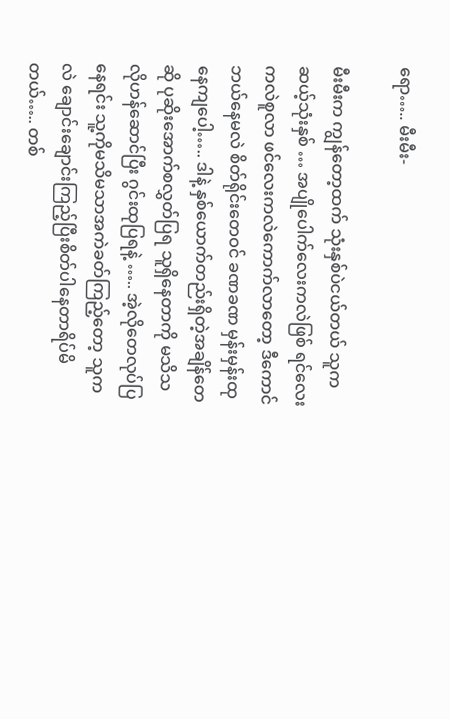ရော….. မီးမီး-

မီးမီးက ကျွန်တော့ထက် သုံးနှစ်ပဲငယ်တယ် သူက ဆယ့်သုံးနှစ် … အပျိုပေါက်လေးကလဲဖြစ် ရင်လေးကလဲစူလာ ဖင်လေးကလဲကောက်လာတော့ ဒီကောင်ဘယ်နေမလဲ စိတ်ရိုင်းတေဝင် ခဏခဏ မှန်းမှန်းထုနေကျပေါ့….. ဒါနဲ့ နှစ်ယောက်တည်းရှိတဲ့အချိန်တေဆို ပုဆိုးအောက်စလွှတ်ပြရ သူရှိနေတာကို မသိသလိုဟန်ဆောင်ပြီး ဂွင်းထုပြရနဲ့ ….. အဲ့လိုတေလုပ်ပြနေရင်း သူ့ကိုမသိမသာအကဲခတ်ကြည့်တော့ သူကလဲ ချောင်းချောင်းကြည့်ပြီးစိတ်ပါနေတာရိပ်မိတယ်….. တစ်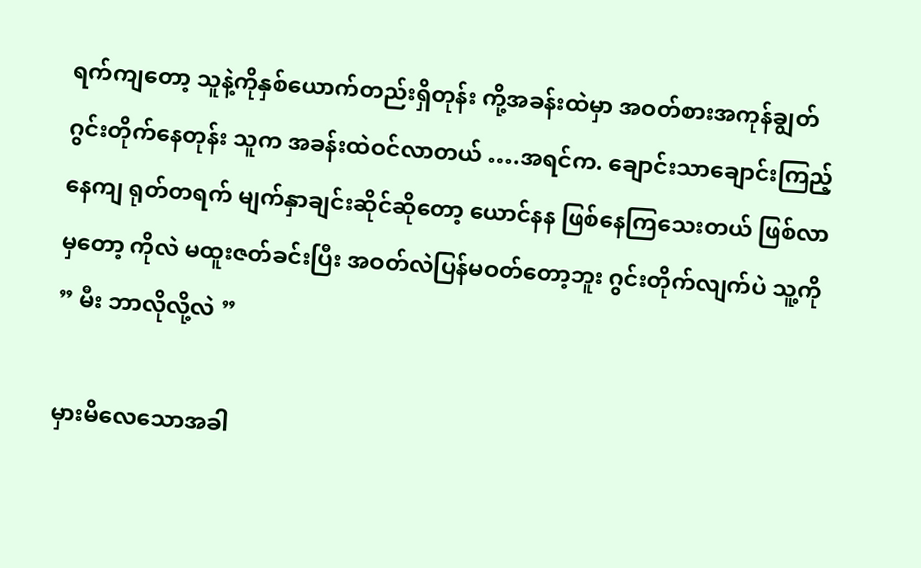ရက်ကျတော့ သူနဲ့ကိုနှစ်ယောက်တည်းရှိတုန်း ကို့အခန်းထဲမှာ အဝတ်စားအကုန်ချွတ် ဂွင်းတိုက်နေတုန်း သူက အခန်းထဲဝင်လာတယ် ….အရင်က. ချောင်းသာချောင်းကြည့်နေကျ ရုတ်တရက် မျက်နှာချင်းဆိုင်ဆိုတော့ ယောင်နန ဖြစ်နေကြသေးတယ် ဖြစ်လာမှတော့ ကိုလဲ မထူးဇတ်ခင်းပြီး အဝတ်လဲပြန်မဝတ်တော့ဘူး ဂွင်းတိုက်လျက်ပဲ သူ့ကို ” မီး ဘာလိုလို့လဲ ”

မှားမိလေသောအခါ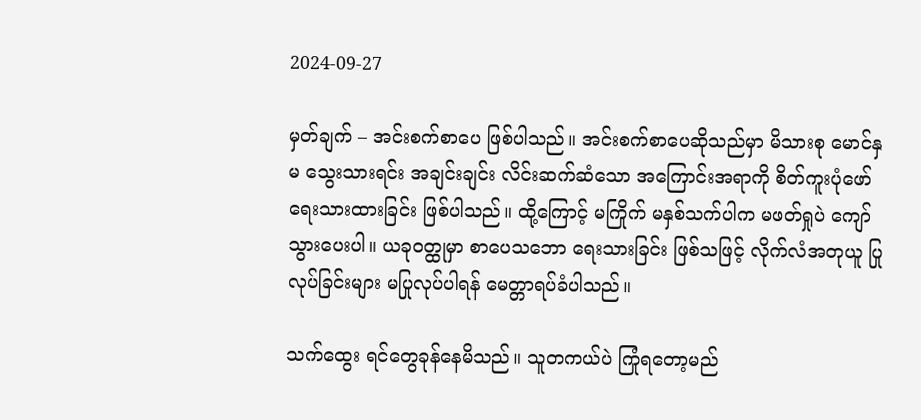2024-09-27

မှတ်ချက် – အင်းစက်စာပေ ဖြစ်ပါသည်။ အင်းစက်စာပေဆိုသည်မှာ မိသားစု မောင်နှမ သွေးသားရင်း အချင်းချင်း လိင်းဆက်ဆံသော အကြောင်းအရာကို စိတ်ကူးပုံဖော် ရေးသားထားခြင်း ဖြစ်ပါသည်။ ထို့ကြောင့် မကြိုက် မနှစ်သက်ပါက မဖတ်ရှုပဲ ကျော်သွားပေးပါ။ ယခုဝတ္ထုမှာ စာပေသဘော ရေးသားခြင်း ဖြစ်သဖြင့် လိုက်လံအတုယူ ပြုလုပ်ခြင်းများ မပြုလုပ်ပါရန် မေတ္တာရပ်ခံပါသည်။

သက်ထွေး ရင်တွေခုန်နေမိသည်။ သူတကယ်ပဲ ကြုံရတော့မည်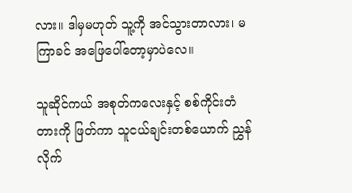လား။ ဒါမှမဟုတ် သူ့ကို အင်သွားတာလား၊ မကြာခင် အဖြေပေါ်တော့မှာပဲလေ။

သူဆိုင်ကယ် အစုတ်ကလေးနှင့် စစ်ကိုင်းတံတားကို ဖြတ်ကာ သူငယ်ချင်းတစ်ယောက် ညွှန်လိုက်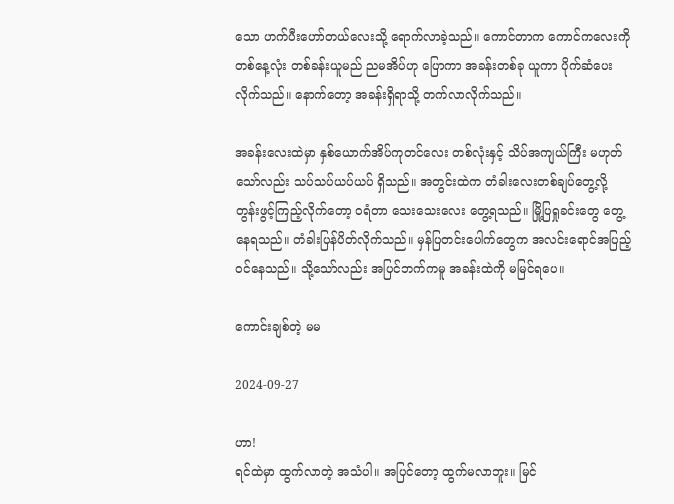သော ဟက်ပီးဟော်တယ်လေးသို့ ရောက်လာခဲ့သည်။ ကောင်တာက ကောင်ကလေးကို တစ်နေ့လုံး တစ်ခန်းယူမည် ညမအိပ်ဟု ပြောကာ အခန်းတစ်ခု ယူကာ ပိုက်ဆံပေးလိုက်သည်။ နောက်တော့ အခန်းရှိရာသို့ တက်လာလိုက်သည်။

အခန်းလေးထဲမှာ နှစ်ယောက်အိပ်ကုတင်လေး တစ်လုံးနှင့် သိပ်အကျယ်ကြီး မဟုတ်သော်လည်း သပ်သပ်ယပ်ယပ် ရှိသည်။ အတွင်းထဲက တံခါးလေးတစ်ချပ်တွေ့လို့ တွန်းဖွင့်ကြည့်လိုက်တော့ ဝရံတာ သေးသေးလေး တွေ့ရသည်။ မြို့ပြရှုခင်းတွေ တွေ့နေရသည်။ တံခါးပြန်ပိတ်လိုက်သည်။ မှန်ပြတင်းပေါက်တွေက အလင်းရောင်အပြည့် ဝင်နေသည်။ သို့သော်လည်း အပြင်ဘက်ကမူ အခန်းထဲကို မမြင်ရပေ။

ကောင်းချစ်တဲ့ မမ

2024-09-27

ဟာ!
ရင်ထဲမှာ ထွက်လာတဲ့ အသံပါ။ အပြင်တော့ ထွက်မလာဘူး။ မြင်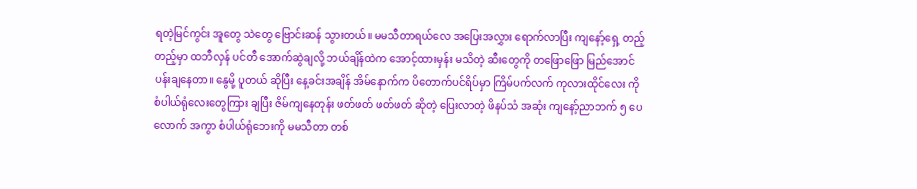ရတဲ့မြင်ကွင်း အူတွေ သဲတွေ ဗြောင်းဆန် သွားတယ်။ မမသီတာရယ်လေ အပြေးအလွှား ရောက်လာပြီး ကျနော့်ရှေ့ တည့်တည့်မှာ ထဘီလှန် ပင်တီ အောက်ဆွဲချလို့ ဘယ်ချိန်ထဲက အောင့်ထားမှန်း မသိတဲ့ ဆီးတွေကို တဖြောဖြော မြည်အောင် ပန်းချနေတာ။ နွေမို့ ပူတယ် ဆိုပြီး နေ့ခင်းအချိန် အိမ်နောက်က ပိတောက်ပင်ရိပ်မှာ ကြိမ်ပက်လက် ကုလားထိုင်လေး ကို စံပါယ်ရုံလေးတွေကြား ချပြီး ဇိမ်ကျနေတုန်း ဖတ်ဖတ် ဖတ်ဖတ် ဆိုတဲ့ ပြေးလာတဲ့ ဖိနပ်သံ အဆုံး ကျနော့်ညာဘက် ၅ ပေလောက် အကွာ စံပါယ်ရုံဘေးကို မမသီတာ တစ်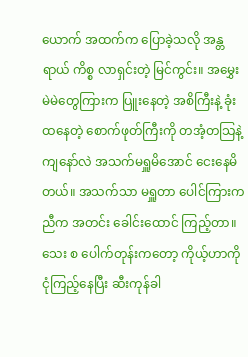ယောက် အထက်က ပြောခဲ့သလို အန္တရာယ် ကိစ္စ လာရှင်းတဲ့ မြင်ကွင်း။ အမွှေး မဲမဲတွေကြားက ပြူးနေတဲ့ အစိကြီးနဲ့ ခုံးထနေတဲ့ စောက်ဖုတ်ကြီးကို တအံ့တသြနဲ့ ကျနော်လဲ အသက်မရှူမိအောင် ငေးနေမိတယ်။ အသက်သာ မရှူတာ ပေါင်ကြားက ညီက အတင်း ခေါင်းထောင် ကြည့်တာ။ သေး စ ပေါက်တုန်းကတော့ ကိုယ့်ဟာကို ငုံကြည့်နေပြီး ဆီးကုန်ခါ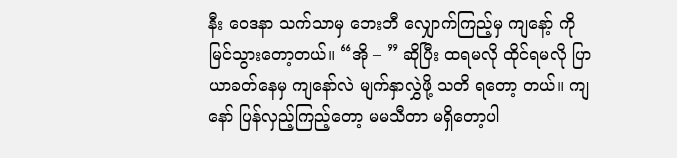နီး ဝေဒနာ သက်သာမှ ဘေးဘီ လျှောက်ကြည့်မှ ကျနော့် ကို မြင်သွားတော့တယ်။ “အို – ” ဆိုပြီး ထရမလို ထိုင်ရမလို ပြာယာခတ်နေမှ ကျနော်လဲ မျက်နှာလွှဲဖို့ သတိ ရတော့ တယ်။ ကျနော် ပြန်လှည့်ကြည့်တော့ မမသီတာ မရှိတော့ပါ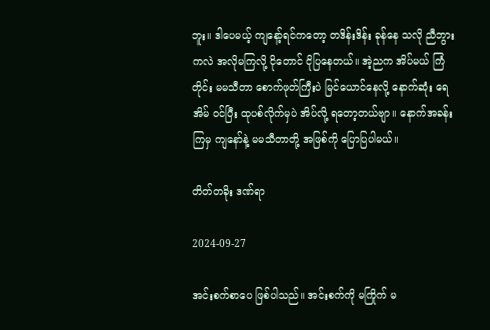ဘူး။ ဒါပေမယ့် ကျနော့်ရင်ကတော့ တဒိန်းဒိန်း ခုန်နေ သလို ညီဘွားကလဲ အလိုမကြလို့ ငိုတောင် ငိုပြနေတယ်။ အဲ့ညက အိပ်မယ် ကြံတိုင်း မမသီတာ စောက်ဖုတ်ကြီးပဲ မြင်ယောင်နေလို့ နောက်ဆုံး ရေအိမ် ဝင်ပြီး ထုပစ်လိုက်မှပဲ အိပ်လို့ ရတော့တယ်ဗျာ။ နောက်အခန်းကြမှ ကျနော်နဲ့ မမသီတာတို့ အဖြစ်ကို ပြောပြပါမယ်။

တိတ်တခိုး ဒဏ်ရာ

2024-09-27

အင်းစက်စာပေ ဖြစ်ပါသည်။ အင်းစက်ကို မကြိုက် မ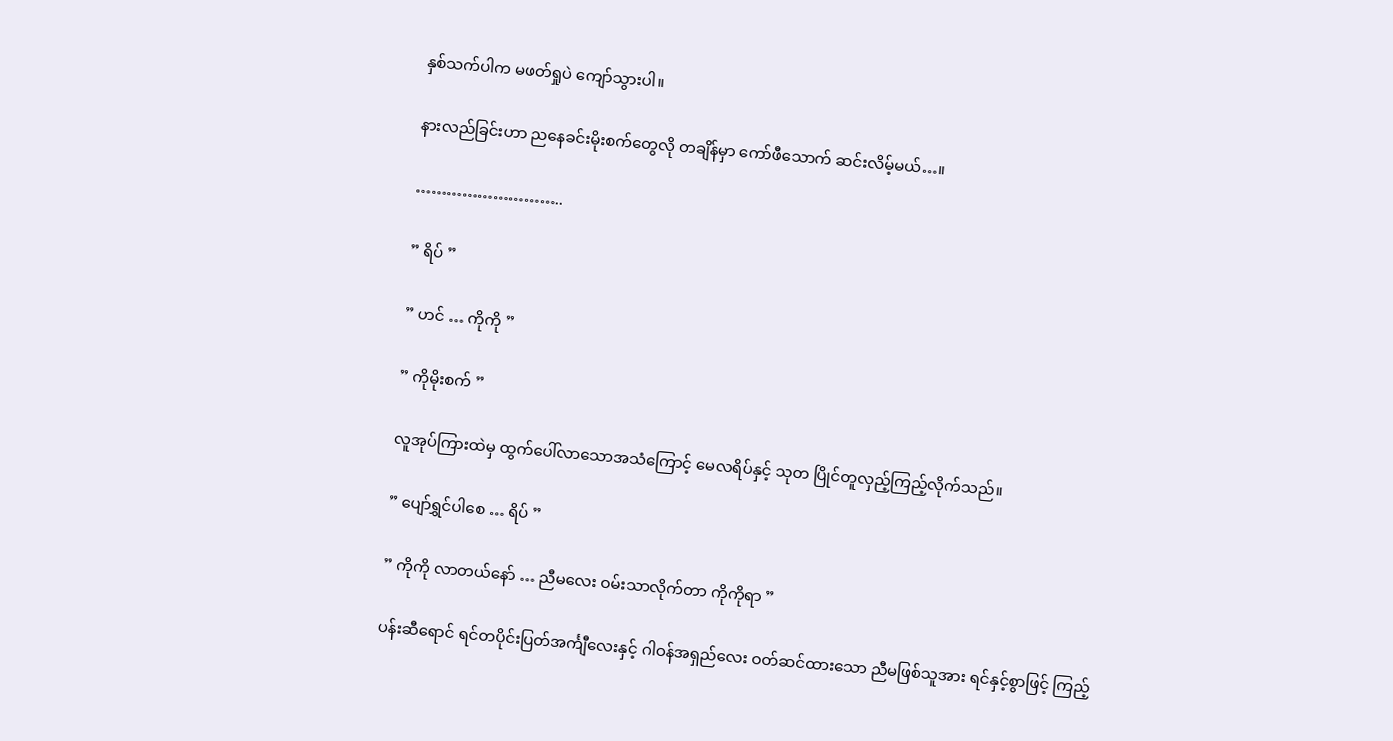နှစ်သက်ပါက မဖတ်ရှုပဲ ကျော်သွားပါ။

နားလည်ခြင်းဟာ ညနေခင်းမိုးစက်တွေလို တချိန်မှာ ကော်ဖီသောက် ဆင်းလိမ့်မယ်…။

………………………..

” ရိပ် ”

” ဟင် … ကိုကို ”

” ကိုမိုးစက် ”

လူအုပ်ကြားထဲမှ ထွက်ပေါ်လာသောအသံကြောင့် မေလရိပ်နှင့် သုတ ပြိုင်တူလှည့်ကြည့်လိုက်သည်။

” ပျော်ရွှင်ပါစေ … ရိပ် ”

” ကိုကို လာတယ်နော် … ညီမလေး ဝမ်းသာလိုက်တာ ကိုကိုရာ ”

ပန်းဆီရောင် ရင်တပိုင်းပြတ်အင်္ကျီလေးနှင့် ဂါဝန်အရှည်လေး ဝတ်ဆင်ထားသော ညီမဖြစ်သူအား ရင်နှင့်စွာဖြင့် ကြည့်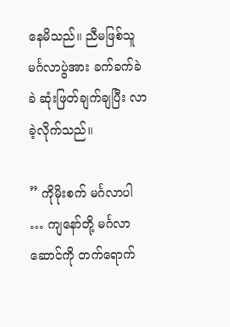နေမိသည်။ ညီမဖြစ်သူ မင်္ဂလာပွဲအား ခက်ခက်ခဲခဲ ဆုံးဖြတ်ချက်ချပြီး လာခဲ့လိုက်သည်။

” ကိုမိုးစက် မင်္ဂလာပါ … ကျနော်တို့ မင်္ဂလာဆောင်ကို တက်ရောက်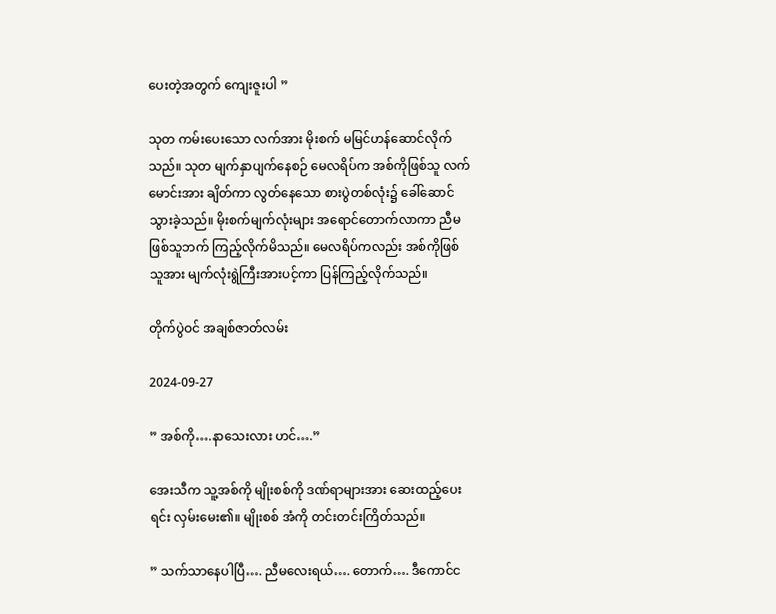ပေးတဲ့အတွက် ကျေးဇူးပါ ”

သုတ ကမ်းပေးသော လက်အား မိုးစက် မမြင်ဟန်ဆောင်လိုက်သည်။ သုတ မျက်နှာပျက်နေစဉ် မေလရိပ်က အစ်ကိုဖြစ်သူ လက်မောင်းအား ချိတ်ကာ လွတ်နေသော စားပွဲတစ်လုံး၌ ခေါ်ဆောင်သွားခဲ့သည်။ မိုးစက်မျက်လုံးများ အရောင်တောက်လာကာ ညီမဖြစ်သူဘက် ကြည့်လိုက်မိသည်။ မေလရိပ်ကလည်း အစ်ကိုဖြစ်သူအား မျက်လုံးရွဲကြီးအားပင့်ကာ ပြန်ကြည့်လိုက်သည်။

တိုက်ပွဲဝင် အချစ်ဇာတ်လမ်း

2024-09-27

” အစ်ကို….နာသေးလား ဟင်….”

အေးသီက သူ့အစ်ကို မျိုးစစ်ကို ဒဏ်ရာများအား ဆေးထည့်ပေးရင်း လှမ်းမေး၏။ မျိုးစစ် အံကို တင်းတင်းကြိတ်သည်။

” သက်သာနေပါပြီ…. ညီမလေးရယ်…. တောက်…. ဒီကောင်င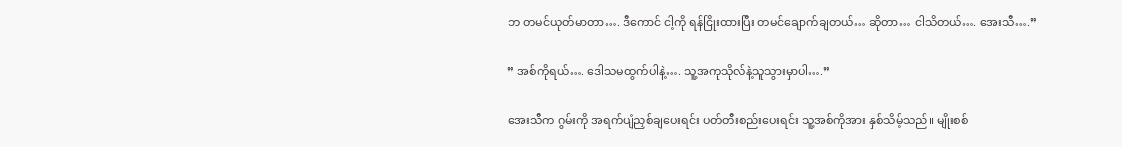ဘ တမင်ယုတ်မာတာ…. ဒီကောင် ငါ့ကို ရန်ငြိုးထားပြီး တမင်ချောက်ချတယ်… ဆိုတာ… ငါသိတယ်…. အေးသီ….”

” အစ်ကိုရယ်…. ဒေါသမထွက်ပါနဲ့…. သူ့အကုသိုလ်နဲ့သူသွားမှာပါ….”

အေးသီက ဂွမ်းကို အရက်ပျံညှစ်ချပေးရင်း ပတ်တီးစည်းပေးရင်း သူ့အစ်ကိုအား နှစ်သိမ့်သည်။ မျိုးစစ်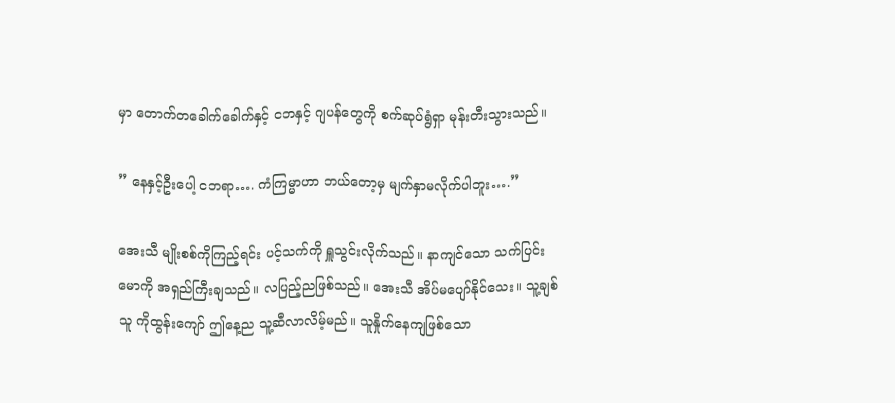မှာ တောက်တခေါက်ခေါက်နှင့် ငဘနှင့် ဂျပန်တွေကို စက်ဆုပ်ရွံရှာ မုန်းတီးသွားသည်။

” နေနှင့်ဦးပေါ့ ငဘရာ…. ကံကြမ္မာဟာ ဘယ်တော့မှ မျက်နှာမလိုက်ပါဘူး….”

အေးသီ မျိုးစစ်ကိုကြည့်ရင်း ပင့်သက်ကို ရှူသွင်းလိုက်သည်။ နာကျင်သော သက်ပြင်းမောကို အရှည်ကြီးချသည်။ လပြည့်ညဖြစ်သည်။ အေးသီ အိပ်မပျော်နိုင်သေး။ သူ့ချစ်သူ ကိုထွန်းကျော် ဤနေ့ည သူ့ဆီလာလိမ့်မည်။ သူနှိုက်နေကျဖြစ်သော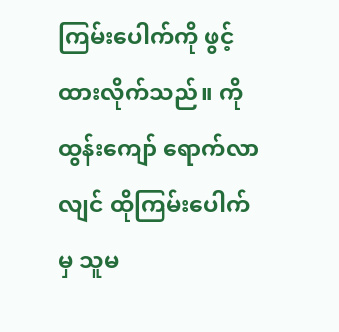ကြမ်းပေါက်ကို ဖွင့်ထားလိုက်သည်။ ကိုထွန်းကျော် ရောက်လာလျင် ထိုကြမ်းပေါက်မှ သူမ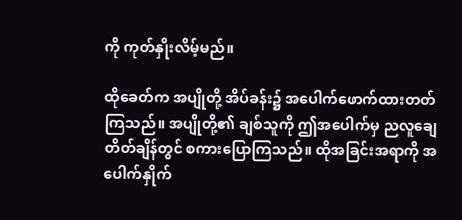ကို ကုတ်နှိုးလိမ့်မည်။

ထိုခေတ်က အပျိုတို့ အိပ်ခန်း၌ အပေါက်ဖောက်ထားတတ်ကြသည်။ အပျိုတို့၏ ချစ်သူကို ဤအပေါက်မှ ညလူချေ တိတ်ချိန်တွင် စကားပြောကြသည်။ ထိုအခြင်းအရာကို အပေါက်နှိုက်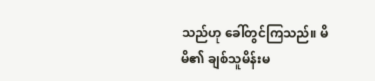သည်ဟု ခေါ်တွင်ကြသည်။ မိမိ၏ ချစ်သူမိန်းမ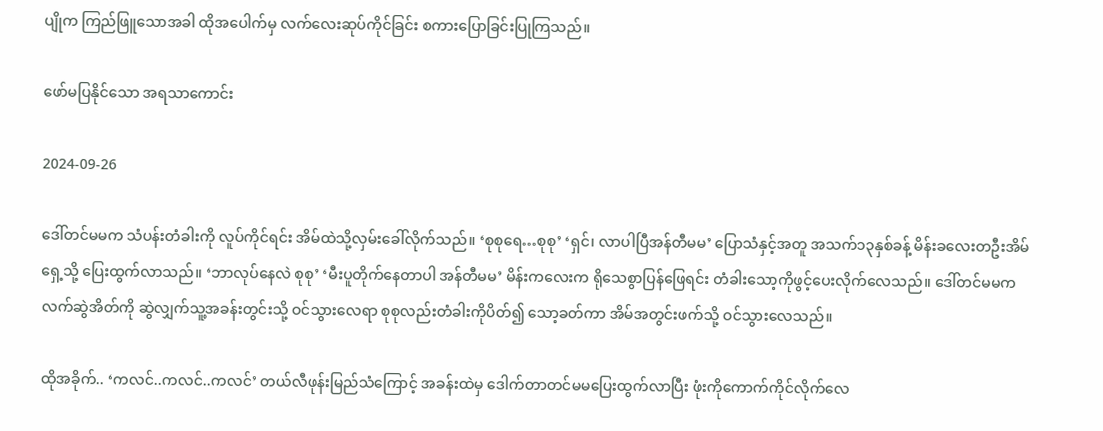ပျိုက ကြည်ဖြူသောအခါ ထိုအပေါက်မှ လက်လေးဆုပ်ကိုင်ခြင်း စကားပြောခြင်းပြုကြသည်။

ဖော်မပြနိုင်သော အရသာကောင်း

2024-09-26

ဒေါ်တင်မမက သံပန်းတံခါးကို လူပ်ကိုင်ရင်း အိမ်ထဲသို့လှမ်းခေါ်လိုက်သည်။ ‘စုစုရေ…စုစု’ ‘ရှင်၊ လာပါပြီအန်တီမမ’ ပြောသံနှင့်အတူ အသက်၁၃နှစ်ခန့် မိန်းခလေးတဦးအိမ်ရှေ့သို့ ပြေးထွက်လာသည်။ ‘ဘာလုပ်နေလဲ စုစု’ ‘မီးပူတိုက်နေတာပါ အန်တီမမ’ မိန်းကလေးက ရိုသေစွာပြန်ဖြေရင်း တံခါးသော့ကိုဖွင့်ပေးလိုက်လေသည်။ ဒေါ်တင်မမက လက်ဆွဲအိတ်ကို ဆွဲလျှက်သူ့အခန်းတွင်းသို့ ဝင်သွားလေရာ စုစုလည်းတံခါးကိုပိတ်၍ သော့ခတ်ကာ အိမ်အတွင်းဖက်သို့ ဝင်သွားလေသည်။

ထိုအခိုက်.. ‘ကလင်..ကလင်..ကလင်’ တယ်လီဖုန်းမြည်သံကြောင့် အခန်းထဲမှ ဒေါက်တာတင်မမပြေးထွက်လာပြီး ဖုံးကိုကောက်ကိုင်လိုက်လေ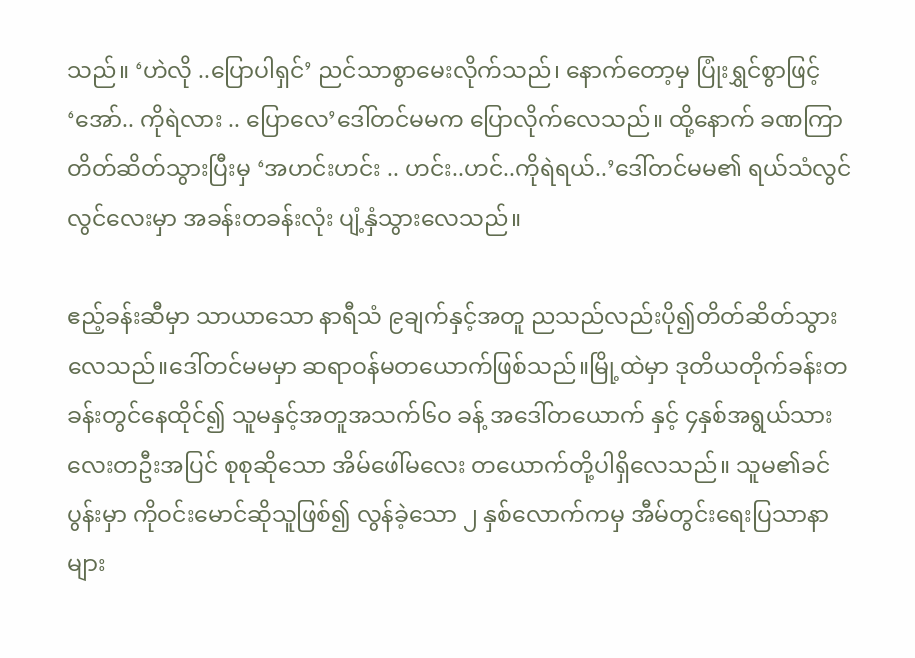သည်။ ‘ဟဲလို ..ပြောပါရှင်’ ညင်သာစွာမေးလိုက်သည်၊ နောက်တော့မှ ပြုံးရွှင်စွာဖြင့် ‘အော်.. ကိုရဲလား .. ပြောလေ’ဒေါ်တင်မမက ပြောလိုက်လေသည်။ ထို့နောက် ခဏကြာတိတ်ဆိတ်သွားပြီးမှ ‘အဟင်းဟင်း .. ဟင်း..ဟင်..ကိုရဲရယ်..’ဒေါ်တင်မမ၏ ရယ်သံလွင်လွင်လေးမှာ အခန်းတခန်းလုံး ပျံ့နှံသွားလေသည်။

ဧည့်ခန်းဆီမှာ သာယာသော နာရီသံ ၉ချက်နှင့်အတူ ညသည်လည်းပို၍တိတ်ဆိတ်သွားလေသည်။ဒေါ်တင်မမမှာ ဆရာဝန်မတယောက်ဖြစ်သည်။မြို့ထဲမှာ ဒုတိယတိုက်ခန်းတခန်းတွင်နေထိုင်၍ သူမနှင့်အတူအသက်၆ဝ ခန့် အဒေါ်တယောက် နှင့် ၄နှစ်အရွယ်သားလေးတဦးအပြင် စုစုဆိုသော အိမ်ဖေါ်မလေး တယောက်တို့ပါရှိလေသည်။ သူမ၏ခင်ပွန်းမှာ ကိုဝင်းမောင်ဆိုသူဖြစ်၍ လွန်ခဲ့သော ၂ နှစ်လောက်ကမှ အီမ်တွင်းရေးပြသာနာများ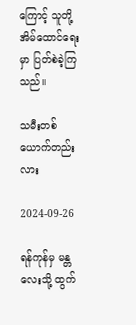ကြောင့် သူတို့အိမ်ထောင်ရေးမှာ ပြတ်စဲခဲ့ကြသည်။

သမီးတစ်ယောက်တည်းလား

2024-09-26

ရန်ကုန်မှ မန္တလေးသို့ ထွက်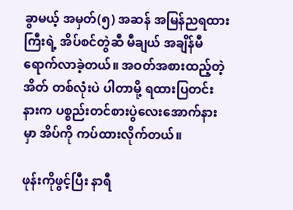ခွာမယ့် အမှတ်(၅) အဆန် အမြန်ညရထားကြီးရဲ့ အိပ်စင်တွဲဆီ မီချယ် အချိန်မီ ရောက်လာခဲ့တယ်။ အဝတ်အစားထည့်တဲ့ အိတ် တစ်လုံးပဲ ပါတာမို့ ရထားပြတင်းနားက ပစ္စည်းတင်စားပွဲလေးအောက်နားမှာ အိပ်ကို ကပ်ထားလိုက်တယ်။

ဖုန်းကိုဖွင့်ပြီး နာရီ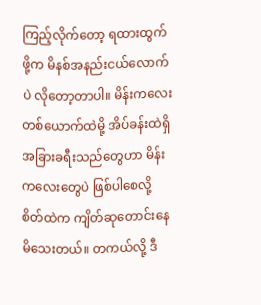ကြည့်လိုက်တော့ ရထားထွက်ဖို့က မိနစ်အနည်းငယ်လောက်ပဲ လိုတော့တာပါ။ မိန်းကလေးတစ်ယောက်ထဲမို့ အိပ်ခန်းထဲရှိ အခြားခရီးသည်တွေဟာ မိန်းကလေးတွေပဲ ဖြစ်ပါစေလို့ စိတ်ထဲက ကျိတ်ဆုတောင်းနေမိသေးတယ်။ တကယ်လို့ ဒီ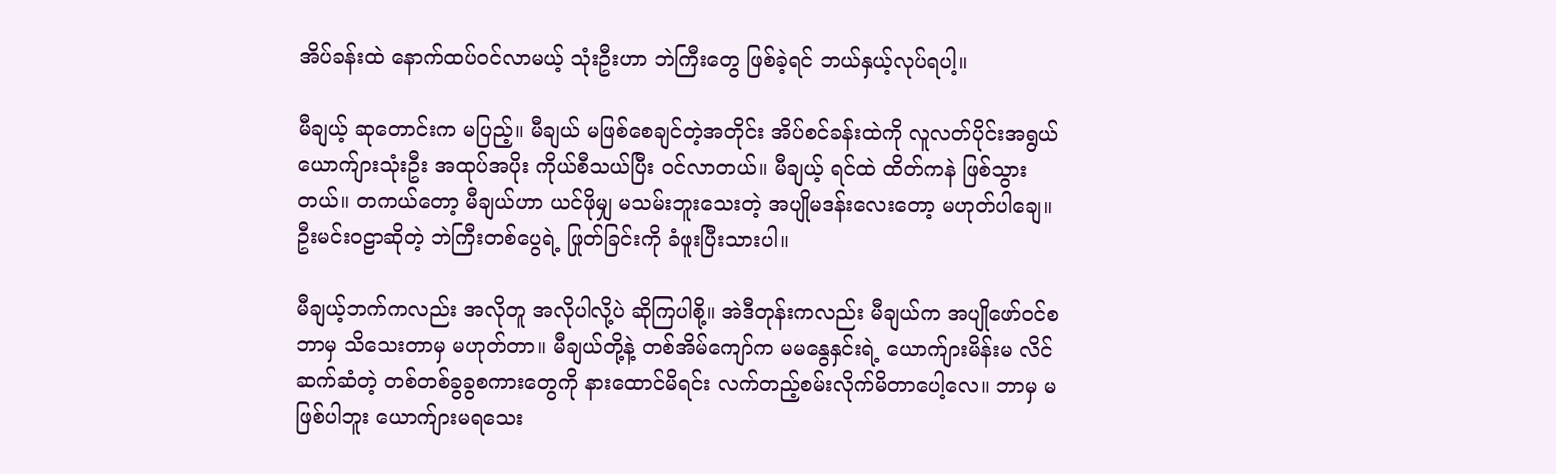အိပ်ခန်းထဲ နောက်ထပ်ဝင်လာမယ့် သုံးဦးဟာ ဘဲကြီးတွေ ဖြစ်ခဲ့ရင် ဘယ်နှယ့်လုပ်ရပါ့။

မီချယ့် ဆုတောင်းက မပြည့်။ မီချယ် မဖြစ်စေချင်တဲ့အတိုင်း အိပ်စင်ခန်းထဲကို လူလတ်ပိုင်းအရွယ် ယောက်ျားသုံးဦး အထုပ်အပိုး ကိုယ်စီသယ်ပြီး ဝင်လာတယ်။ မီချယ့် ရင်ထဲ ထိတ်ကနဲ ဖြစ်သွားတယ်။ တကယ်တော့ မီချယ်ဟာ ယင်ဖိုမျှ မသမ်းဘူးသေးတဲ့ အပျိုမဒန်းလေးတော့ မဟုတ်ပါချေ။ ဦးမင်းဝဠာဆိုတဲ့ ဘဲကြီးတစ်ပွေရဲ့ ဖြုတ်ခြင်းကို ခံဖူးပြီးသားပါ။

မီချယ့်ဘက်ကလည်း အလိုတူ အလိုပါလို့ပဲ ဆိုကြပါစို့။ အဲဒီတုန်းကလည်း မီချယ်က အပျိုဖော်ဝင်စ ဘာမှ သိသေးတာမှ မဟုတ်တာ။ မီချယ်တို့နဲ့ တစ်အိမ်ကျော်က မမနွေနှင်းရဲ့ ယောက်ျားမိန်းမ လိင်ဆက်ဆံတဲ့ တစ်တစ်ခွခွစကားတွေကို နားထောင်မိရင်း လက်တည့်စမ်းလိုက်မိတာပေါ့လေ။ ဘာမှ မဖြစ်ပါဘူး ယောက်ျားမရသေး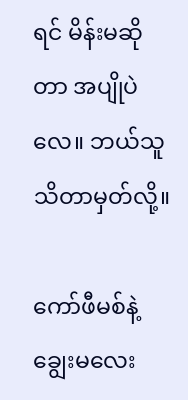ရင် မိန်းမဆိုတာ အပျိုပဲလေ။ ဘယ်သူသိတာမှတ်လို့။

ကော်ဖီမစ်နဲ့ ချွေးမလေး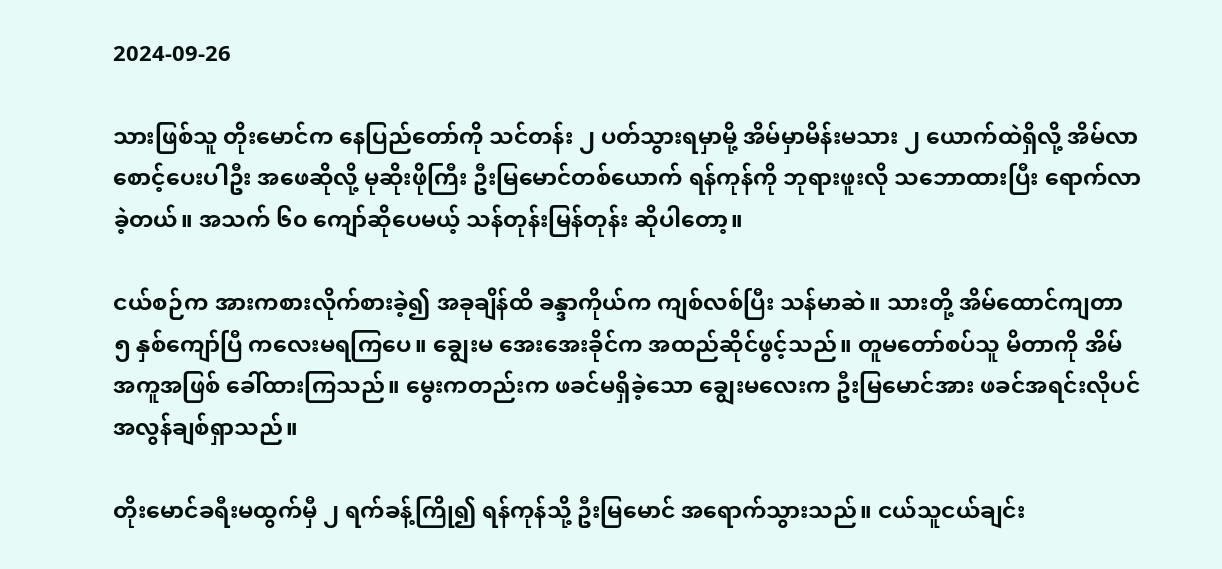2024-09-26

သားဖြစ်သူ တိုးမောင်က နေပြည်တော်ကို သင်တန်း ၂ ပတ်သွားရမှာမို့ အိမ်မှာမိန်းမသား ၂ ယောက်ထဲရှိလို့ အိမ်လာစောင့်ပေးပါဦး အဖေဆိုလို့ မုဆိုးဖိုကြီး ဦးမြမောင်တစ်ယောက် ရန်ကုန်ကို ဘုရားဖူးလို သဘောထားပြီး ရောက်လာခဲ့တယ်။ အသက် ၆၀ ကျော်ဆိုပေမယ့် သန်တုန်းမြန်တုန်း ဆိုပါတော့။

ငယ်စဉ်က အားကစားလိုက်စားခဲ့၍ အခုချိန်ထိ ခန္ဒာကိုယ်က ကျစ်လစ်ပြီး သန်မာဆဲ။ သားတို့ အိမ်ထောင်ကျတာ ၅ နှစ်ကျော်ပြီ ကလေးမရကြပေ။ ချွေးမ အေးအေးခိုင်က အထည်ဆိုင်ဖွင့်သည်။ တူမတော်စပ်သူ မိတာကို အိမ်အကူအဖြစ် ခေါ်ထားကြသည်။ မွေးကတည်းက ဖခင်မရှိခဲ့သော ချွေးမလေးက ဦးမြမောင်အား ဖခင်အရင်းလိုပင် အလွန်ချစ်ရှာသည်။

တိုးမောင်ခရီးမထွက်မှီ ၂ ရက်ခန့်ကြို၍ ရန်ကုန်သို့ ဦးမြမောင် အရောက်သွားသည်။ ငယ်သူငယ်ချင်း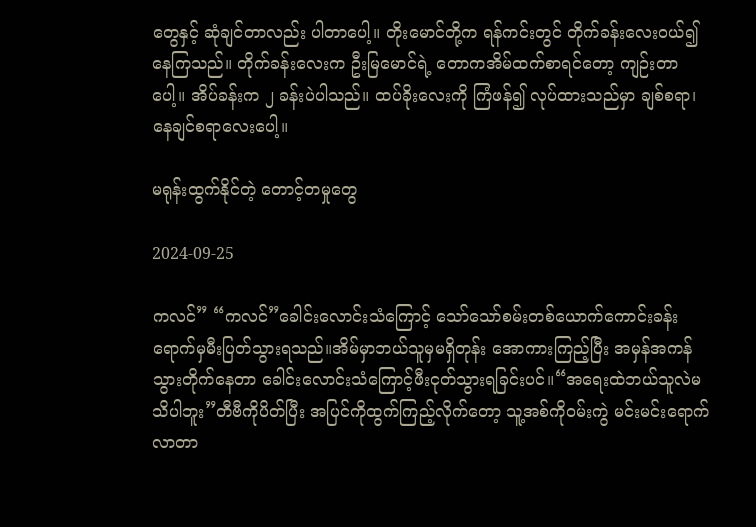တွေနှင့် ဆုံချင်တာလည်း ပါတာပေါ့။ တိုးမောင်တို့က ရန်ကင်းတွင် တိုက်ခန်းလေးဝယ်၍ နေကြသည်။ တိုက်ခန်းလေးက ဦးမြမောင်ရဲ့ တောကအိမ်ထက်စာရင်တော့ ကျဉ်းတာပေါ့။ အိပ်ခန်းက ၂ ခန်းပဲပါသည်။ ထပ်ခိုးလေးကို ကြံဖန်၍ လုပ်ထားသည်မှာ ချစ်စရာ၊ နေချင်စရာလေးပေါ့။

မရုန်းထွက်နိုင်တဲ့ တောင့်တမှုတွေ

2024-09-25

ကလင်” “ကလင်”ခေါင်းလောင်းသံကြောင့် သော်သော်စမ်းတစ်ယောက်ကောင်းခန်းရောက်မှမီးပြတ်သွားရသည်။အိမ်မှာဘယ်သူမှမရှိတုန်း အောကားကြည့်ပြီး အမှန်အကန်သွားတိုက်နေတာ ခေါင်းလောင်းသံကြောင့်ဖီးငုတ်သွားရခြင်းပင်။“အရေးထဲဘယ်သူလဲမသိပါဘူး”တီဗီကိုပိတ်ပြီး အပြင်ကိုထွက်ကြည့်လိုက်တော့ သူ့အစ်ကိုဝမ်းကွဲ မင်းမင်းရောက်လာတာ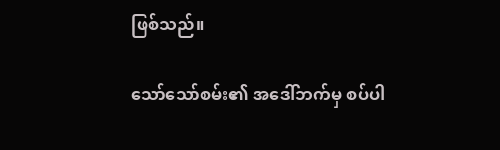ဖြစ်သည်။

သော်သော်စမ်း၏ အဒေါ်ဘက်မှ စပ်ပါ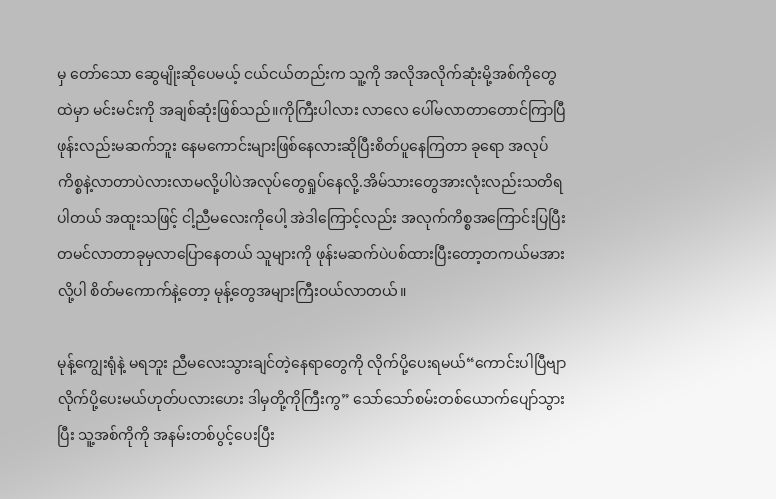မှ တော်သော ဆွေမျိုးဆိုပေမယ့် ငယ်ငယ်တည်းက သူ့ကို အလိုအလိုက်ဆုံးမို့အစ်ကိုတွေထဲမှာ မင်းမင်းကို အချစ်ဆုံးဖြစ်သည်။ကိုကြီးပါလား လာလေ ပေါ်မလာတာတောင်ကြာပြီ ဖုန်းလည်းမဆက်ဘူး နေမကောင်းများဖြစ်နေလားဆိုပြီးစိတ်ပူနေကြတာ ခုရော အလုပ်ကိစ္စနဲ့လာတာပဲလားလာမလို့ပါပဲအလုပ်တွေရှုပ်နေလို့.အိမ်သားတွေအားလုံးလည်းသတိရပါတယ် အထူးသဖြင့် ငါ့ညီမလေးကိုပေါ့ အဲဒါကြောင့်လည်း အလုက်ကိစ္စအကြောင်းပြပြီးတမင်လာတာခုမှလာပြောနေတယ် သူများကို ဖုန်းမဆက်ပဲပစ်ထားပြီးတော့တကယ်မအားလို့ပါ စိတ်မကောက်နဲ့တော့ မုန့်တွေအများကြီးဝယ်လာတယ်။

မုန့်ကျွေးရုံနဲ့ မရဘူး ညီမလေးသွားချင်တဲ့နေရာတွေကို လိုက်ပို့ပေးရမယ်“ကောင်းပါပြီဗျာ လိုက်ပို့ပေးမယ်ဟုတ်ပလားဟေး ဒါမှတို့ကိုကြီးကွ” သော်သော်စမ်းတစ်ယောက်ပျော်သွားပြီး သူ့အစ်ကိုကို အနမ်းတစ်ပွင့်ပေးပြီး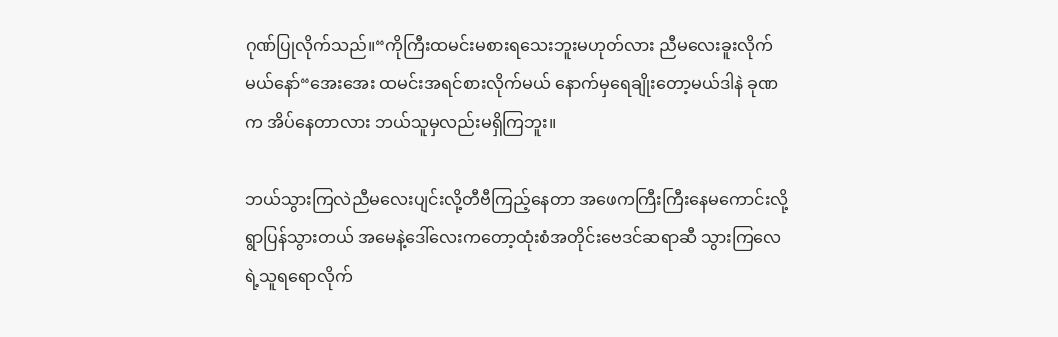ဂုဏ်ပြုလိုက်သည်။“ကိုကြီးထမင်းမစားရသေးဘူးမဟုတ်လား ညီမလေးခူးလိုက်မယ်နော်“အေးအေး ထမင်းအရင်စားလိုက်မယ် နောက်မှရေချိုးတော့မယ်ဒါနဲ ခုဏက အိပ်နေတာလား ဘယ်သူမှလည်းမရှိကြဘူး။

ဘယ်သွားကြလဲညီမလေးပျင်းလို့တီဗီကြည့်နေတာ အဖေကကြီးကြီးနေမကောင်းလို့ရွာပြန်သွားတယ် အမေနဲ့ဒေါ်လေးကတော့ထုံးစံအတိုင်းဗေဒင်ဆရာဆီ သွားကြလေရဲ့သူရရောလိုက်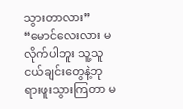သွားတာလား” “မောင်လေးလား မလိုက်ပါဘူး သူ့သူငယ်ချင်းတွေနဲ့ဘုရားဖူးသွားကြတာ မ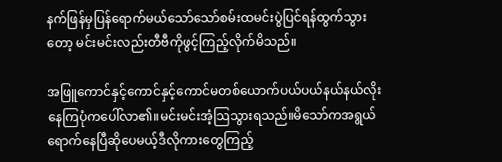နက်ဖြန်မှပြန်ရောက်မယ်သော်သော်စမ်းထမင်းပွဲပြင်ရန်ထွက်သွားတော့ မင်းမင်းလည်းတီဗီကိုဖွင့်ကြည့်လိုက်မိသည်။

အဖြူကောင်နှင့်ကောင်နှင့်ကောင်မတစ်ယောက်ပယ်ပယ်နယ်နယ်လိုးနေကြပုံကပေါ်လာ၏။မင်းမင်းအံ့သြသွားရသည်။မိသော်ကအရွယ်ရောက်နေပြီဆိုပေမယ့်ဒီလိုကားတွေကြည့်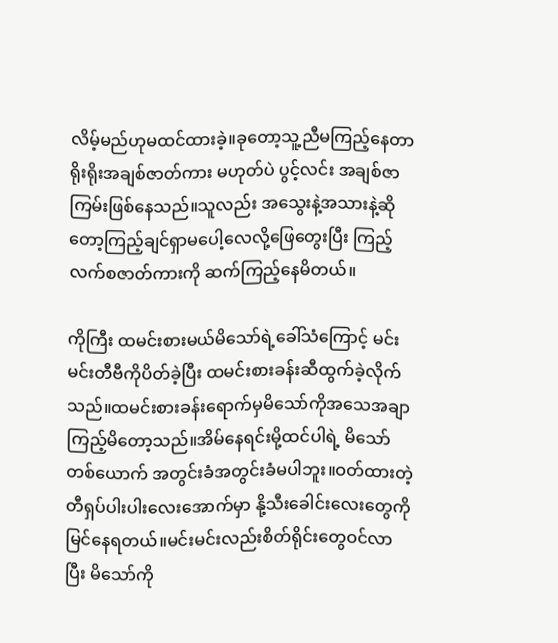လိမ့်မည်ဟုမထင်ထားခဲ့။ခုတော့သူ့ညီမကြည့်နေတာ ရိုးရိုးအချစ်ဇာတ်ကား မဟုတ်ပဲ ပွင့်လင်း အချစ်ဇာကြမ်းဖြစ်နေသည်။သူလည်း အသွေးနဲ့အသားနဲ့ဆိုတော့ကြည့်ချင်ရှာမပေါ့လေလို့ဖြေတွေးပြီး ကြည့်လက်စဇာတ်ကားကို ဆက်ကြည့်နေမိတယ်။

ကိုကြီး ထမင်းစားမယ်မိသော်ရဲ့ခေါ်သံကြောင့် မင်းမင်းတီဗီကိုပိတ်ခဲ့ပြီး ထမင်းစားခန်းဆီထွက်ခဲ့လိုက်သည်။ထမင်းစားခန်းရောက်မှမိသော်ကိုအသေအချာကြည့်မိတော့သည်။အိမ်နေရင်းမို့ထင်ပါရဲ့ မိသော်တစ်ယောက် အတွင်းခံအတွင်းခံမပါဘူး။ဝတ်ထားတဲ့တီရှပ်ပါးပါးလေးအောက်မှာ နို့သီးခေါင်းလေးတွေကို မြင်နေရတယ်။မင်းမင်းလည်းစိတ်ရိုင်းတွေဝင်လာပြီး မိသော်ကို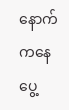နောက်ကနေပွေ့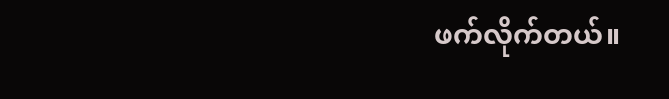ဖက်လိုက်တယ်။